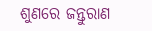ଶୁଣରେ ଜନ୍ତୁରାଣ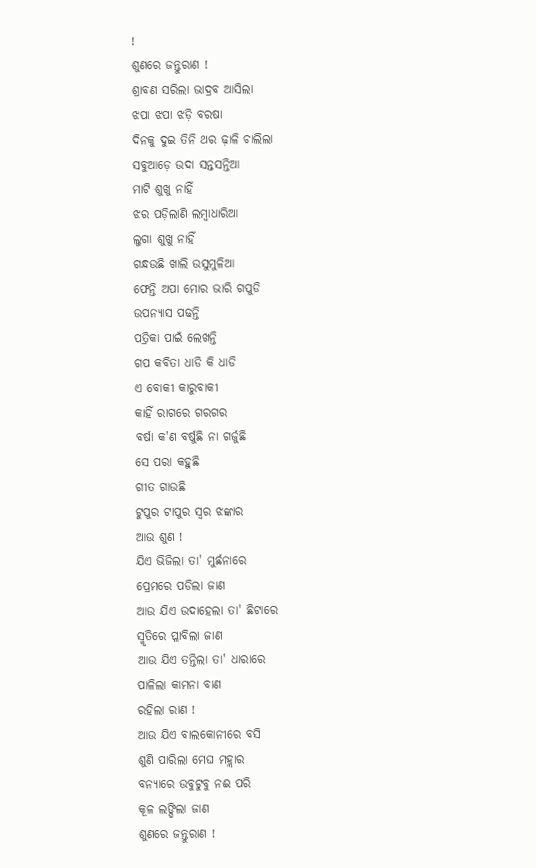!
ଶୁଣରେ ଜନ୍ତୁରାଣ !
ଶ୍ରାବଣ ସରିଲା ଭାଦ୍ରବ ଆସିଲା
ଝପା ଝପା ଝଡ଼ି ବରଷା
ଦିନକୁ ଦୁଇ ତିନି ଥର ଢ଼ାଳି ଚାଲିଲା
ସବୁଆଡ଼େ ଉଦା ସନ୍ତସନ୍ତିଆ
ମାଟି ଶୁଖୁ ନାହିଁ
ଝର ପଡ଼ିଲାଣି ଲମ୍ବାଧାରିଆ
ଲୁଗା ଶୁଖୁ ନାହିଁ
ଗନ୍ଧଉଛି ଖାଲି ଉସୁମୁଳିଆ
ଫେନ୍ତି ଅପା ମୋର ଭାରି ଗପୁଡି
ଉପନ୍ୟାସ ପଢନ୍ତି
ପତ୍ରିକା ପାଇଁ ଲେଖନ୍ତି
ଗପ କବିତା ଧାଡି କି ଧାଡି
ଏ ବୋକୀ କାରୁବାକୀ
କାହିଁ ରାଗରେ ଗରଗର
ବର୍ଷା କ'ଣ ବର୍ଷୁଛି ନା ଗର୍ଜୁଛି
ସେ ପରା କହୁଛି
ଗୀତ ଗାଉଛି
ଟୁପୁର ଟାପୁର ସ୍ଵର ଝଙ୍କାର
ଆଉ ଶୁଣ !
ଯିଏ ଭିଜିଲା ତା' ମୁର୍ଛନାରେ
ପ୍ରେମରେ ପଡିଲା ଜାଣ
ଆଉ ଯିଏ ଉଦାହେଲା ତା' ଛିଟାରେ
ସ୍ମୃତିରେ ପ୍ଳାବିଲା ଜାଣ
ଆଉ ଯିଏ ତନ୍ତିଲା ତା' ଧାରାରେ
ପାଳିଲା କାମନା ବାଣ
ରହିଲା ରାଣ !
ଆଉ ଯିଏ ବାଲକୋନୀରେ ବସି
ଶୁଣି ପାରିଲା ମେଘ ମହ୍ଲାର
ବନ୍ୟାରେ ଉବୁଟୁବୁ ନଈ ପରି
କୂଳ ଲଙ୍ଘିଲା ଜାଣ
ଶୁଣରେ ଜନ୍ତୁରାଣ !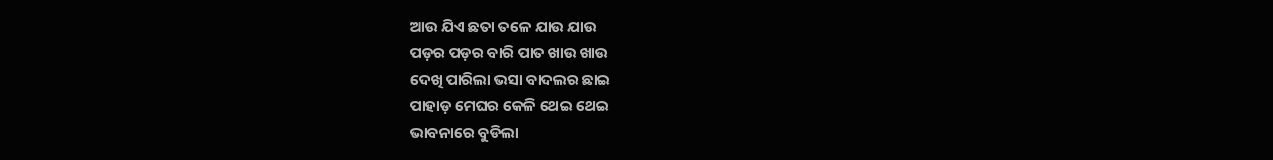ଆଉ ଯିଏ ଛତା ତଳେ ଯାଉ ଯାଉ
ପଡ଼ର ପଡ଼ର ବାରି ପାତ ଖାଉ ଖାଉ
ଦେଖି ପାରିଲା ଭସା ବାଦଲର ଛାଇ
ପାହାଡ଼ ମେଘର କେଳି ଥେଇ ଥେଇ
ଭାବନାରେ ବୁଡିଲା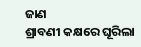ଜାଣ
ଶ୍ରାବଣୀ କକ୍ଷରେ ଘୂରିଲା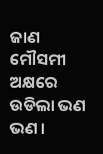ଜାଣ
ମୌସମୀ ଅକ୍ଷରେ ଉଡିଲା ଭଣ ଭଣ ।